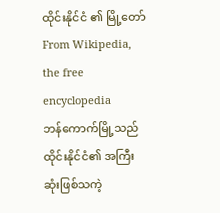ထိုင်းနိုင်ငံ ၏ မြို့တော် From Wikipedia, the free encyclopedia
ဘန်ကောက်မြို့သည် ထိုင်းနိုင်ငံ၏ အကြီးဆုံးဖြစ်သကဲ့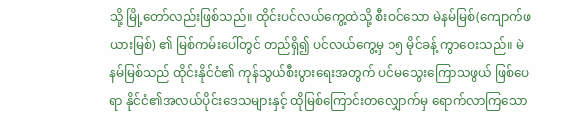သို့ မြို့တော်လည်းဖြစ်သည်။ ထိုင်းပင်လယ်ကွေ့ထဲသို့ စီးဝင်သော မဲနမ်မြစ်(ကျောက်ဖယားမြစ်) ၏ မြစ်ကမ်းပေါ်တွင် တည်ရှိ၍ ပင်လယ်ကွေ့မှ ၁၅ မိုင်ခန့် ကွာဝေးသည်။ မဲနမ်မြစ်သည် ထိုင်းနိုင်ငံ၏ ကုန်သွယ်စီးပွားရေးအတွက် ပင်မသွေးကြောသဖွယ် ဖြစ်ပေရာ နိုင်ငံ၏အလယ်ပိုင်းဒေသများနှင့် ထိုမြစ်ကြောင်းတလျှောက်မှ ရောက်လာကြသော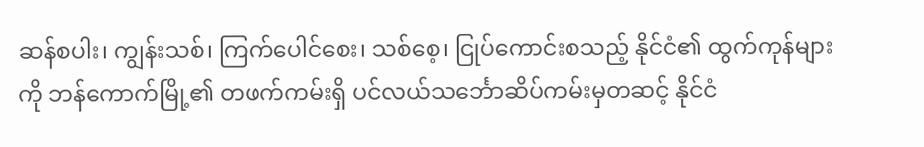ဆန်စပါး၊ ကျွန်းသစ်၊ ကြက်ပေါင်စေး၊ သစ်စေ့၊ ငြုပ်ကောင်းစသည့် နိုင်ငံ၏ ထွက်ကုန်များကို ဘန်ကောက်မြို့၏ တဖက်ကမ်းရှိ ပင်လယ်သင်္ဘောဆိပ်ကမ်းမှတဆင့် နိုင်ငံ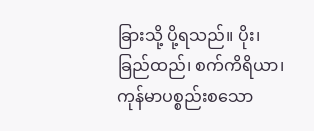ခြားသို့ ပို့ရသည်။ ပိုး၊ ခြည်ထည်၊ စက်ကိရိယာ၊ ကုန်မာပစ္စည်းစသော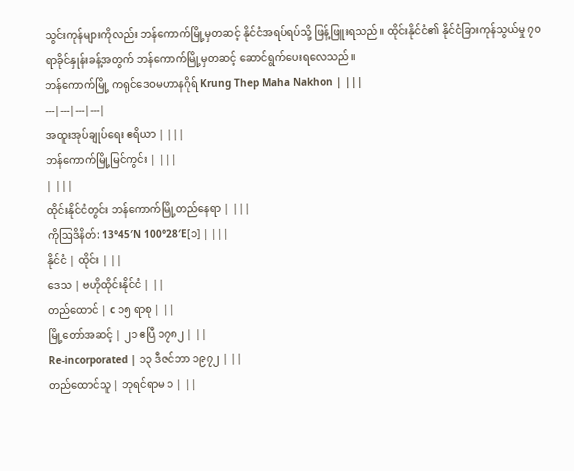သွင်းကုန်များကိုလည်း ဘန်ကောက်မြို့မှတဆင့် နိုင်ငံအရပ်ရပ်သို့ ဖြန့်ဖြူးရသည်။ ထိုင်းနိုင်ငံ၏ နိုင်ငံခြားကုန်သွယ်မှု ၇၀ ရာခိုင်နှုန်းခန့်အတွက် ဘန်ကောက်မြို့မှတဆင့် ဆောင်ရွက်ပေးရလေသည်။
ဘန်ကောက်မြို့ ကရုင်ဒေဝမဟာနဂိုရ် Krung Thep Maha Nakhon | |||
---|---|---|---|
အထူးအုပ်ချုပ်ရေး ဧရိယာ | |||
ဘန်ကောက်မြို့မြင်ကွင်း | |||
| |||
ထိုင်းနိုင်ငံတွင်း ဘန်ကောက်မြို့တည်နေရာ | |||
ကိုဩဒိနိတ်: 13°45′N 100°28′E[၁] | |||
နိုင်ငံ | ထိုင်း | ||
ဒေသ | ဗဟိုထိုင်းနိုင်ငံ | ||
တည်ထောင် | c ၁၅ ရာစု | ||
မြို့တော်အဆင့် | ၂၁ ဧပြီ ၁၇၈၂ | ||
Re-incorporated | ၁၃ ဒီဇင်ဘာ ၁၉၇၂ | ||
တည်ထောင်သူ | ဘုရင်ရာမ ၁ | ||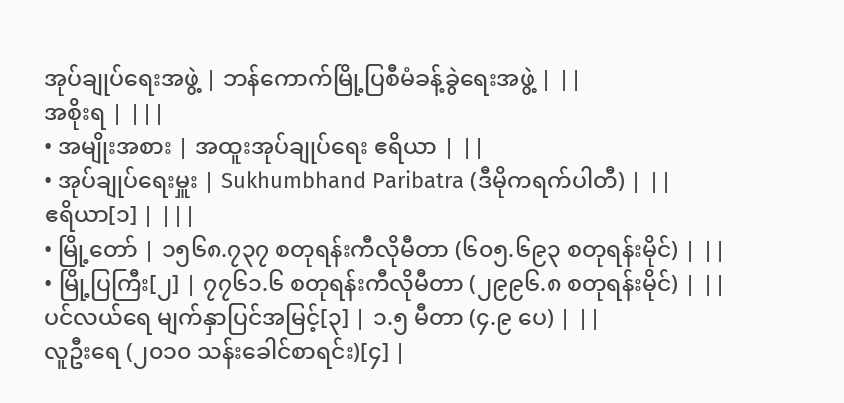အုပ်ချုပ်ရေးအဖွဲ့ | ဘန်ကောက်မြို့ပြစီမံခန့်ခွဲရေးအဖွဲ့ | ||
အစိုးရ | |||
• အမျိုးအစား | အထူးအုပ်ချုပ်ရေး ဧရိယာ | ||
• အုပ်ချုပ်ရေးမှူး | Sukhumbhand Paribatra (ဒီမိုကရက်ပါတီ) | ||
ဧရိယာ[၁] | |||
• မြို့တော် | ၁၅၆၈.၇၃၇ စတုရန်းကီလိုမီတာ (၆၀၅.၆၉၃ စတုရန်းမိုင်) | ||
• မြို့ပြကြီး[၂] | ၇၇၆၁.၆ စတုရန်းကီလိုမီတာ (၂၉၉၆.၈ စတုရန်းမိုင်) | ||
ပင်လယ်ရေ မျက်နှာပြင်အမြင့်[၃] | ၁.၅ မီတာ (၄.၉ ပေ) | ||
လူဦးရေ (၂၀၁၀ သန်းခေါင်စာရင်း)[၄] |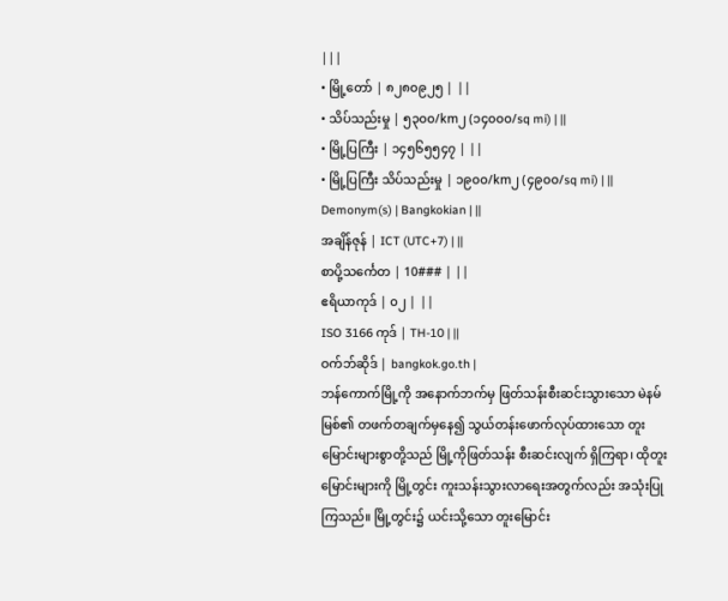|||
• မြို့တော် | ၈၂၈၀၉၂၅ | ||
• သိပ်သည်းမှု | ၅၃၀၀/km၂ (၁၄၀၀၀/sq mi) | ||
• မြို့ပြကြီး | ၁၄၅၆၅၅၄၇ | ||
• မြို့ပြကြီး သိပ်သည်းမှု | ၁၉၀၀/km၂ (၄၉၀၀/sq mi) | ||
Demonym(s) | Bangkokian | ||
အချိန်ဇုန် | ICT (UTC+7) | ||
စာပို့သင်္ကေတ | 10### | ||
ဧရိယာကုဒ် | ၀၂ | ||
ISO 3166 ကုဒ် | TH-10 | ||
ဝက်ဘ်ဆိုဒ် | bangkok.go.th |
ဘန်ကောက်မြို့ကို အနောက်ဘက်မှ ဖြတ်သန်းစီးဆင်းသွားသော မဲနမ်မြစ်၏ တဖက်တချက်မှနေ၍ သွယ်တန်းဖောက်လုပ်ထားသော တူးမြောင်းများစွာတို့သည် မြို့ကိုဖြတ်သန်း စီးဆင်းလျက် ရှိကြရာ၊ ထိုတူးမြောင်းများကို မြို့တွင်း ကူးသန်းသွားလာရေးအတွက်လည်း အသုံးပြုကြသည်။ မြို့တွင်း၌ ယင်းသို့သော တူးမြောင်း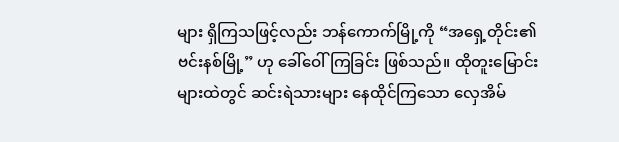များ ရှိကြသဖြင့်လည်း ဘန်ကောက်မြို့ကို “အရှေ့တိုင်း၏ ဗင်းနစ်မြို့” ဟု ခေါ်ဝေါ်ကြခြင်း ဖြစ်သည်။ ထိုတူးမြောင်းများထဲတွင် ဆင်းရဲသားများ နေထိုင်ကြသော လှေအိမ်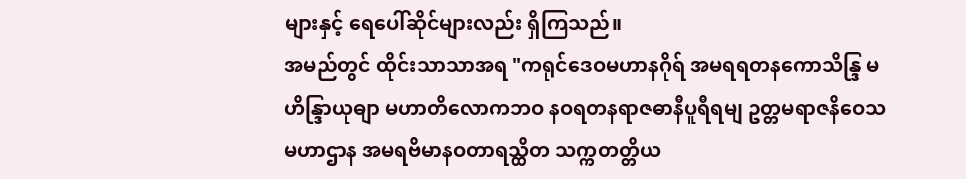များနှင့် ရေပေါ်ဆိုင်များလည်း ရှိကြသည်။
အမည်တွင် ထိုင်းသာသာအရ "ကရုင်ဒေဝမဟာနဂိုရ် အမရရတနကောသိန္ဒြ မဟိန္ဒြာယုဓျာ မဟာတိလောကဘဝ နဝရတနရာဇဓာနီပူရီရမျ ဥတ္တမရာဇနိဝေသမဟာဌာန အမရဗိမာနဝတာရသ္ထိတ သက္ကတတ္တိယ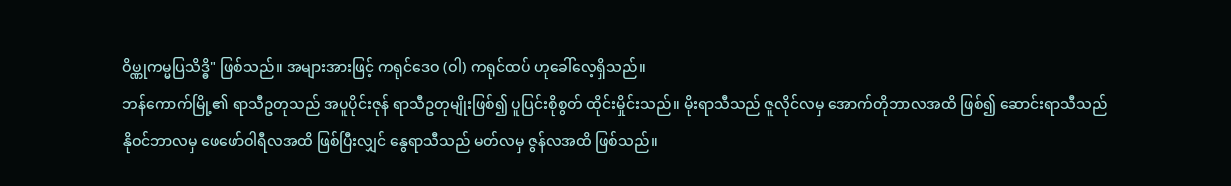ဝိၑ္ဏုကမ္မပြသိဒ္ဓိ" ဖြစ်သည်။ အများအားဖြင့် ကရုင်ဒေဝ (ဝါ) ကရုင်ထပ် ဟုခေါ်လေ့ရှိသည်။
ဘန်ကောက်မြို့၏ ရာသီဥတုသည် အပူပိုင်းဇုန် ရာသီဥတုမျိုးဖြစ်၍ ပူပြင်းစိုစွတ် ထိုင်းမှိုင်းသည်။ မိုးရာသီသည် ဇူလိုင်လမှ အောက်တိုဘာလအထိ ဖြစ်၍ ဆောင်းရာသီသည် နိုဝင်ဘာလမှ ဖေဖော်ဝါရီလအထိ ဖြစ်ပြီးလျှင် နွေရာသီသည် မတ်လမှ ဇွန်လအထိ ဖြစ်သည်။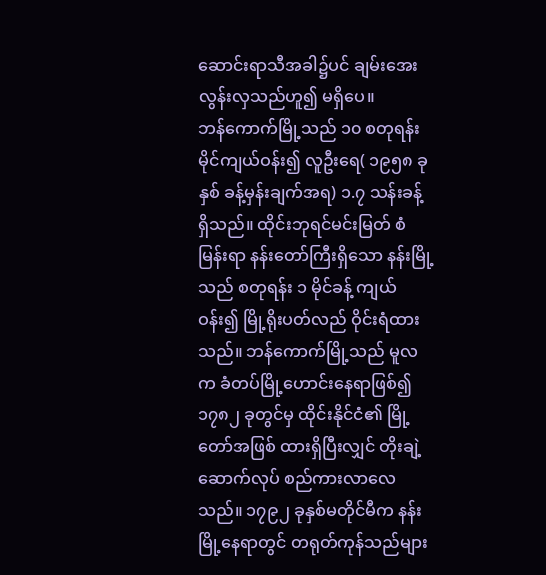ဆောင်းရာသီအခါ၌ပင် ချမ်းအေးလွန်းလှသည်ဟူ၍ မရှိပေ။
ဘန်ကောက်မြို့သည် ၁၀ စတုရန်းမိုင်ကျယ်ဝန်း၍ လူဦးရေ( ၁၉၅၈ ခုနှစ် ခန့်မှန်းချက်အရ) ၁.၇ သန်းခန့် ရှိသည်။ ထိုင်းဘုရင်မင်းမြတ် စံမြန်းရာ နန်းတော်ကြီးရှိသော နန်းမြို့သည် စတုရန်း ၁ မိုင်ခန့် ကျယ်ဝန်း၍ မြို့ရိုးပတ်လည် ဝိုင်းရံထားသည်။ ဘန်ကောက်မြို့သည် မူလက ခံတပ်မြို့ဟောင်းနေရာဖြစ်၍ ၁၇၈၂ ခုတွင်မှ ထိုင်းနိုင်ငံ၏ မြို့တော်အဖြစ် ထားရှိပြီးလျှင် တိုးချဲ့ဆောက်လုပ် စည်ကားလာလေသည်။ ၁၇၉၂ ခုနှစ်မတိုင်မီက နန်းမြို့နေရာတွင် တရုတ်ကုန်သည်များ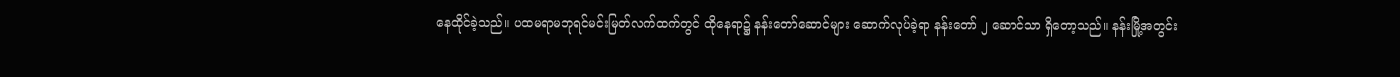နေထိုင်ခဲ့သည်။ ပထမရာမဘုရင်မင်းမြတ်လက်ထက်တွင် ထိုနေရာ၌ နန်းတော်ဆောင်များ ဆောက်လုပ်ခဲ့ရာ နန်းတော် ၂ ဆောင်သာ ရှိတော့သည်။ နန်းမြို့အတွင်း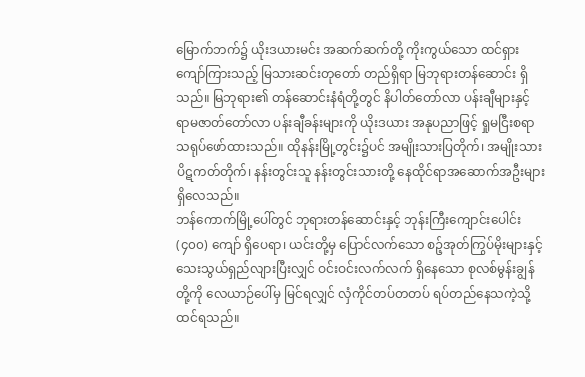မြောက်ဘက်၌ ယိုးဒယားမင်း အဆက်ဆက်တို့ ကိုးကွယ်သော ထင်ရှားကျော်ကြားသည့် မြသားဆင်းတုတော် တည်ရှိရာ မြဘုရားတန်ဆောင်း ရှိသည်။ မြဘုရား၏ တန်ဆောင်းနံရံတို့တွင် နိပါတ်တော်လာ ပန်းချီများနှင့် ရာမဇာတ်တော်လာ ပန်းချီခန်းများကို ယိုးဒယား အနုပညာဖြင့် ရှုမငြီးစရာ သရုပ်ဖော်ထားသည်။ ထိုနန်းမြို့တွင်း၌ပင် အမျိုးသားပြတိုက်၊ အမျိုးသားပိဋကတ်တိုက်၊ နန်းတွင်းသူ နန်းတွင်းသားတို့ နေထိုင်ရာအဆောက်အဦးများ ရှိလေသည်။
ဘန်ကောက်မြို့ပေါ်တွင် ဘုရားတန်ဆောင်းနှင့် ဘုန်းကြီးကျောင်းပေါင်း (၄၀၀) ကျော် ရှိပေရာ၊ ယင်းတို့မှ ပြောင်လက်သော စဉ့်အုတ်ကြွပ်မိုးများနှင့် သေးသွယ်ရှည်လျားပြီးလျှင် ဝင်းဝင်းလက်လက် ရှိနေသော စုလစ်မွန်းချွန်တို့ကို လေယာဉ်ပေါ်မှ မြင်ရလျှင် လှံကိုင်တပ်တတပ် ရပ်တည်နေသကဲ့သို့ ထင်ရသည်။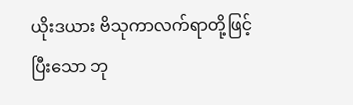ယိုးဒယား ဗိသုကာလက်ရာတို့ဖြင့်ပြီးသော ဘု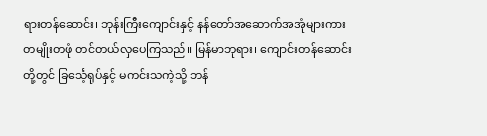ရားတန်ဆောင်း၊ ဘုန်းကြီးကျောင်းနှင့် နန်တော်အဆောက်အအုံများကား တမျိုးတဖုံ တင်တယ်လှပေကြသည်။ မြန်မာဘုရား၊ ကျောင်းတန်ဆောင်းတို့တွင် ခြင်္သေ့ရုပ်နှင့် မကင်းသကဲ့သို့ ဘန်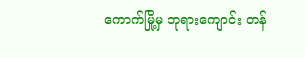ကောက်မြို့မှ ဘုရားကျောင်း တန်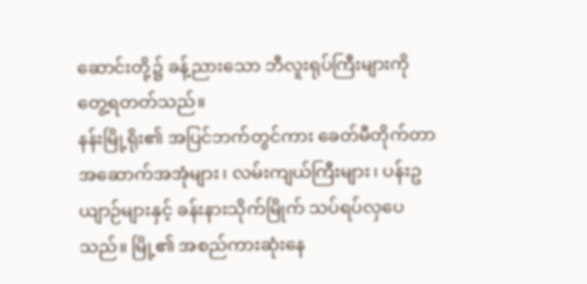ဆောင်းတို့၌ ခန့်ညားသော ဘီလူးရုပ်ကြီးများကို တွေ့ရတတ်သည်။
နန်းမြို့ရိုး၏ အပြင်ဘက်တွင်ကား ခေတ်မီတိုက်တာ အဆောက်အအုံများ၊ လမ်းကျယ်ကြီးများ၊ ပန်းဥယျာဉ်များနှင့် ခန်းနားသိုက်မြိုက် သပ်ရပ်လှပေသည်။ မြို့၏ အစည်ကားဆုံးနေ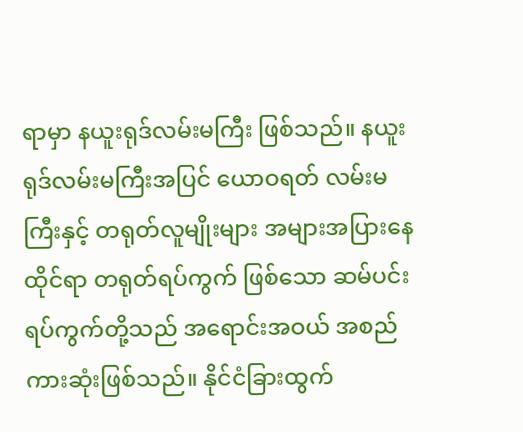ရာမှာ နယူးရုဒ်လမ်းမကြီး ဖြစ်သည်။ နယူးရုဒ်လမ်းမကြီးအပြင် ယောဝရတ် လမ်းမကြီးနှင့် တရုတ်လူမျိုးများ အများအပြားနေထိုင်ရာ တရုတ်ရပ်ကွက် ဖြစ်သော ဆမ်ပင်းရပ်ကွက်တို့သည် အရောင်းအဝယ် အစည်ကားဆုံးဖြစ်သည်။ နိုင်ငံခြားထွက်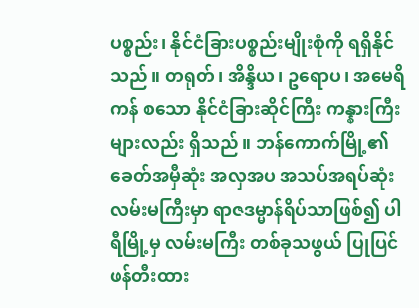ပစ္စည်း၊ နိုင်ငံခြားပစ္စည်းမျိုးစုံကို ရရှိနိုင်သည်။ တရုတ်၊ အိန္ဒိယ၊ ဥရောပ၊ အမေရိကန် စသော နိုင်ငံခြားဆိုင်ကြီး ကန္နားကြီးများလည်း ရှိသည်။ ဘန်ကောက်မြို့၏ ခေတ်အမှီဆုံး အလှအပ အသပ်အရပ်ဆုံး လမ်းမကြီးမှာ ရာဇဒမ္မာန်ရိပ်သာဖြစ်၍ ပါရီမြို့မှ လမ်းမကြီး တစ်ခုသဖွယ် ပြုပြင်ဖန်တီးထား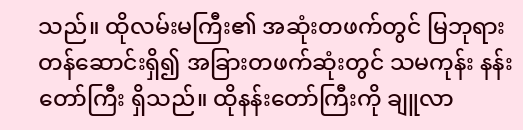သည်။ ထိုလမ်းမကြီး၏ အဆုံးတဖက်တွင် မြဘုရားတန်ဆောင်းရှိ၍ အခြားတဖက်ဆုံးတွင် သမကုန်း နန်းတော်ကြီး ရှိသည်။ ထိုနန်းတော်ကြီးကို ချူလာ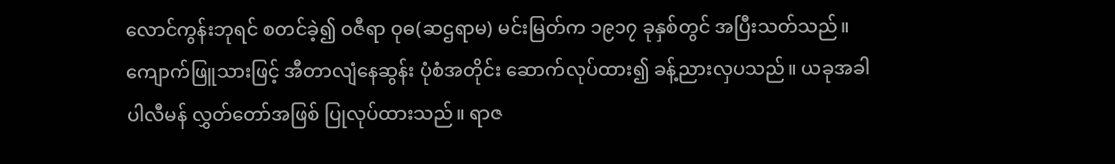လောင်ကွန်းဘုရင် စတင်ခဲ့၍ ဝဇီရာ ဝုဓ(ဆဌရာမ) မင်းမြတ်က ၁၉၁၇ ခုနှစ်တွင် အပြီးသတ်သည်။ ကျောက်ဖြူသားဖြင့် အီတာလျံနေဆွန်း ပုံစံအတိုင်း ဆောက်လုပ်ထား၍ ခန့်ညားလှပသည်။ ယခုအခါ ပါလီမန် လွှတ်တော်အဖြစ် ပြုလုပ်ထားသည်။ ရာဇ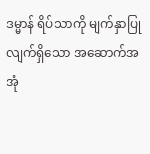ဒမ္မာန် ရိပ်သာကို မျက်နှာပြုလျက်ရှိသော အဆောက်အအုံ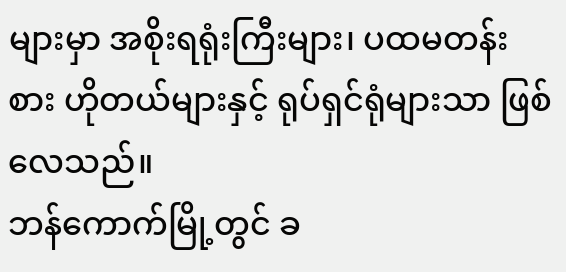များမှာ အစိုးရရုံးကြီးများ၊ ပထမတန်းစား ဟိုတယ်များနှင့် ရုပ်ရှင်ရုံများသာ ဖြစ်လေသည်။
ဘန်ကောက်မြို့တွင် ခ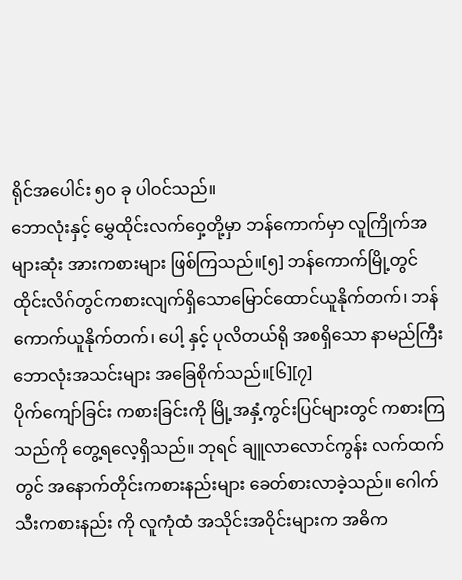ရိုင်အပေါင်း ၅၀ ခု ပါဝင်သည်။
ဘောလုံးနှင့် မွှေထိုင်းလက်ဝှေ့တို့မှာ ဘန်ကောက်မှာ လူကြိုက်အများဆုံး အားကစားများ ဖြစ်ကြသည်။[၅] ဘန်ကောက်မြို့တွင် ထိုင်းလိဂ်တွင်ကစားလျက်ရှိသောမြောင်ထောင်ယူနိုက်တက်၊ ဘန်ကောက်ယူနိုက်တက်၊ ပေါ့ နှင့် ပုလိတယ်ရို အစရှိသော နာမည်ကြီး ဘောလုံးအသင်းများ အခြေစိုက်သည်။[၆][၇]
ပိုက်ကျော်ခြင်း ကစားခြင်းကို မြို့အနှံ့ကွင်းပြင်များတွင် ကစားကြသည်ကို တွေ့ရလေ့ရှိသည်။ ဘုရင် ချူလာလောင်ကွန်း လက်ထက်တွင် အနောက်တိုင်းကစားနည်းများ ခေတ်စားလာခဲ့သည်။ ဂေါက်သီးကစားနည်း ကို လူကုံထံ အသိုင်းအဝိုင်းများက အဓိက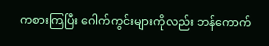ကစားကြပြီး ဂေါက်ကွင်းများကိုလည်း ဘန်ကောက်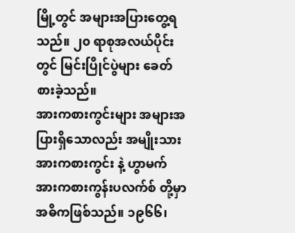မြို့တွင် အများအပြားတွေ့ရသည်။ ၂၀ ရာစုအလယ်ပိုင်းတွင် မြင်းပြိုင်ပွဲများ ခေတ်စားခဲ့သည်။
အားကစားကွင်းများ အများအပြားရှိသောလည်း အမျိုးသား အားကစားကွင်း နဲ့ ဟွာမက် အားကစားကွန်းပလက်စ် တို့မှာ အဓိကဖြစ်သည်။ ၁၉၆၆၊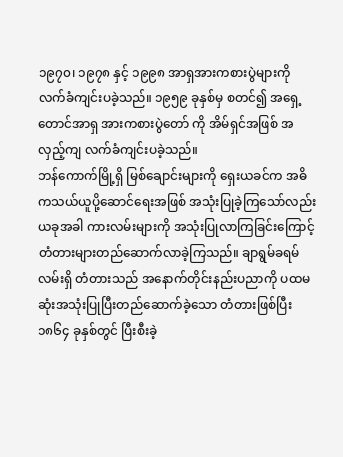၁၉၇၀၊ ၁၉၇၈ နှင့် ၁၉၉၈ အာရှအားကစားပွဲများကို လက်ခံကျင်းပခဲ့သည်။ ၁၉၅၉ ခုနှစ်မှ စတင်၍ အရှေ့တောင်အာရှ အားကစားပွဲတော် ကို အိမ်ရှင်အဖြစ် အလှည့်ကျ လက်ခံကျင်းပခဲ့သည်။
ဘန်ကောက်မြို့ရှိ မြစ်ချောင်းများကို ရှေးယခင်က အဓိကသယ်ယူပို့ဆောင်ရေးအဖြစ် အသုံးပြုခဲ့ကြသော်လည်း ယခုအခါ ကားလမ်းများကို အသုံးပြုလာကြခြင်းကြောင့် တံတားများတည်ဆောက်လာခဲ့ကြသည်။ ချာရွမ်ခရမ်လမ်းရှိ တံတားသည် အနောက်တိုင်းနည်းပညာကို ပထမဆုံးအသုံးပြုပြီးတည်ဆောက်ခဲ့သော တံတားဖြစ်ပြီး ၁၈၆၄ ခုနှစ်တွင် ပြီးစီးခဲ့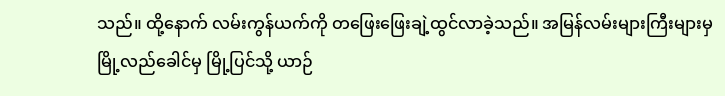သည်။ ထို့နောက် လမ်းကွန်ယက်ကို တဖြေးဖြေးချဲ့ထွင်လာခဲ့သည်။ အမြန်လမ်းများကြီးများမှ မြို့လည်ခေါင်မှ မြို့ပြင်သို့ ယာဉ်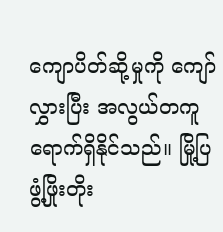ကျောပိတ်ဆို့မှုကို ကျော်လွှားပြီး အလွယ်တကူရောက်ရှိနိုင်သည်။ မြို့ပြဖွံ့ဖြိုးတိုး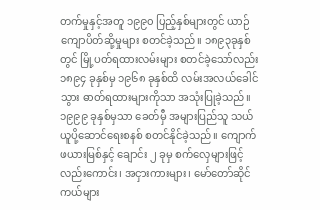တက်မှုနှင့်အတူ ၁၉၉၀ ပြည့်နှစ်များတွင် ယာဉ်ကျောပိတ်ဆို့မှုများ စတင်ခဲ့သည်။ ၁၈၉၃ခုနှစ်တွင် မြို့ပတ်ရထားလမ်းများ စတင်ခဲ့သော်လည်း ၁၈၉၄ ခုနှစ်မှ ၁၉၆၈ ခုနှစ်ထိ လမ်းအလယ်ခေါင်သွား ဓာတ်ရထားများကိုသာ အသုံးပြုခဲ့သည်။ ၁၉၉၉ ခုနှစ်မှသာ ခေတ်မှီ အများပြည်သူ သယ်ယူပို့ဆောင်ရေးစနစ် စတင်နိုင်ခဲ့သည်။ ကျောက်ဖယားမြစ်နှင့် ချောင်း ၂ ခုမှ စက်လှေများဖြင့်လည်းကောင်း၊ အငှားကားများ၊ မော်တော်ဆိုင်ကယ်များ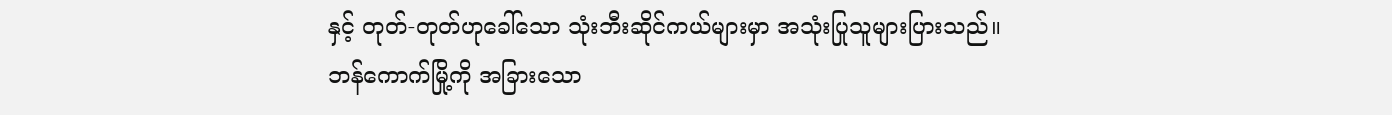နှင့် တုတ်-တုတ်ဟုခေါ်သော သုံးဘီးဆိုင်ကယ်များမှာ အသုံးပြုသူများပြားသည်။
ဘန်ကောက်မြို့ကို အခြားသော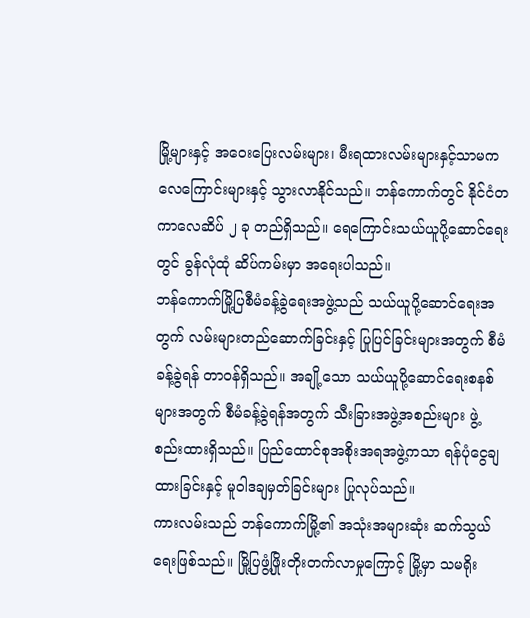မြို့များနှင့် အဝေးပြေးလမ်းများ၊ မီးရထားလမ်းများနှင့်သာမက လေကြောင်းများနှင့် သွားလာနိုင်သည်။ ဘန်ကောက်တွင် နိုင်ငံတကာလေဆိပ် ၂ ခု တည်ရှိသည်။ ရေကြောင်းသယ်ယူပို့ဆောင်ရေးတွင် ခွန်လုံထုံ ဆိပ်ကမ်းမှာ အရေးပါသည်။
ဘန်ကောက်မြို့ပြစီမံခန့်ခွဲရေးအဖွဲ့သည် သယ်ယူပို့ဆောင်ရေးအတွက် လမ်းများတည်ဆောက်ခြင်းနှင့် ပြုပြင်ခြင်းများအတွက် စီမံခန့်ခွဲရန် တာဝန်ရှိသည်။ အချို့သော သယ်ယူပို့ဆောင်ရေးစနစ်များအတွက် စီမံခန့်ခွဲရန်အတွက် သီးခြားအဖွဲ့အစည်းများ ဖွဲ့စည်းထားရှိသည်။ ပြည်ထောင်စုအစိုးအရအဖွဲ့ကသာ ရန်ပုံငွေချထားခြင်းနှင့် မူဝါဒချမှတ်ခြင်းများ ပြုလုပ်သည်။
ကားလမ်းသည် ဘန်ကောက်မြို့၏ အသုံးအများဆုံး ဆက်သွယ်ရေးဖြစ်သည်။ မြို့ပြဖွံ့ဖြိုးတိုးတက်လာမှုကြောင့် မြို့မှာ သမရိုး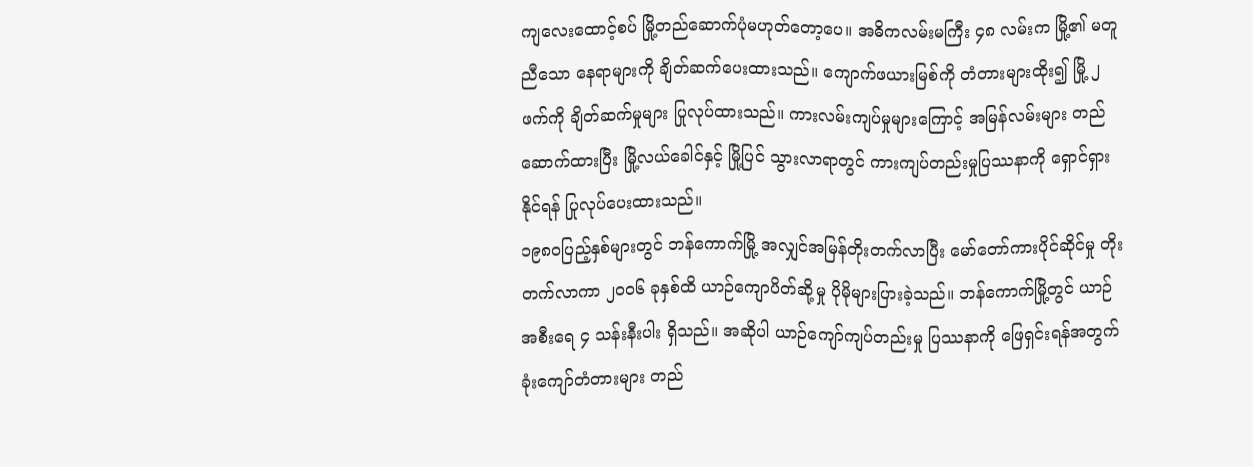ကျလေးထောင့်စပ် မြို့တည်ဆောက်ပုံမဟုတ်တော့ပေ။ အဓိကလမ်းမကြီး ၄၈ လမ်းက မြို့၏ မတူညီသော နေရာများကို ချိတ်ဆက်ပေးထားသည်။ ကျောက်ဖယားမြစ်ကို တံတားများထိုး၍ မြို့ ၂ ဖက်ကို ချိတ်ဆက်မှုများ ပြုလုပ်ထားသည်။ ကားလမ်းကျပ်မှုများကြောင့် အမြန်လမ်းများ တည်ဆောက်ထားပြီး မြို့လယ်ခေါင်နှင့် မြို့ပြင် သွားလာရာတွင် ကားကျပ်တည်းမှုပြဿနာကို ရှောင်ရှားနိုင်ရန် ပြုလုပ်ပေးထားသည်။
၁၉၈၀ပြည့်နှစ်များတွင် ဘန်ကောက်မြို့ အလျှင်အမြန်တိုးတက်လာပြီး မော်တော်ကားပိုင်ဆိုင်မှု တိုးတက်လာကာ ၂၀၀၆ ခုနှစ်ထိ ယာဉ်ကျောပိတ်ဆို့မှု ပိုမိုများပြားခဲ့သည်။ ဘန်ကောက်မြို့တွင် ယာဉ်အစီးရေ ၄ သန်းနီးပါး ရှိသည်။ အဆိုပါ ယာဉ်ကျော်ကျပ်တည်းမှု ပြဿနာကို ဖြေရှင်းရန်အတွက် ခုံးကျော်တံတားများ တည်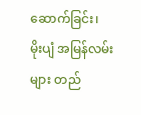ဆောက်ခြင်း၊ မိုးပျံ အမြန်လမ်းများ တည်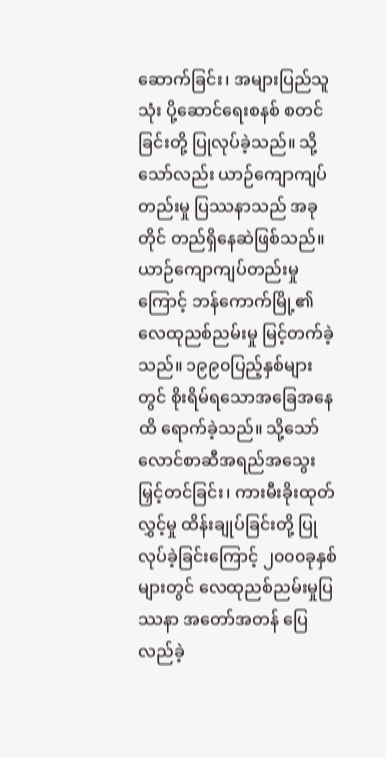ဆောက်ခြင်း၊ အများပြည်သူသုံး ပို့ဆောင်ရေးစနစ် စတင်ခြင်းတို့ ပြုလုပ်ခဲ့သည်။ သို့သော်လည်း ယာဉ်ကျောကျပ်တည်းမှု ပြဿနာသည် အခုတိုင် တည်ရှိနေဆဲဖြစ်သည်။
ယာဉ်ကျောကျပ်တည်းမှုကြောင့် ဘန်ကောက်မြို့၏ လေထုညစ်ညမ်းမှု မြင့်တက်ခဲ့သည်။ ၁၉၉၀ပြည့်နှစ်များတွင် စိုးရိမ်ရသောအခြေအနေထိ ရောက်ခဲ့သည်။ သို့သော် လောင်စာဆီအရည်အသွေး မြှင့်တင်ခြင်း၊ ကားမီးခိုးထုတ်လွှင့်မှု ထိန်းချုပ်ခြင်းတို့ ပြုလုပ်ခဲ့ခြင်းကြောင့် ၂၀၀၀ခုနှစ်များတွင် လေထုညစ်ညမ်းမှုပြဿနာ အတော်အတန် ပြေလည်ခဲ့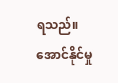ရသည်။
အောင်နိုင်မှု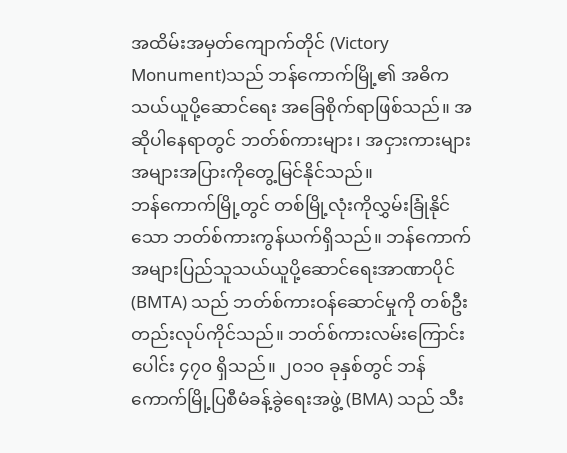အထိမ်းအမှတ်ကျောက်တိုင် (Victory Monument)သည် ဘန်ကောက်မြို့၏ အဓိကသယ်ယူပို့ဆောင်ရေး အခြေစိုက်ရာဖြစ်သည်။ အဆိုပါနေရာတွင် ဘတ်စ်ကားများ၊ အငှားကားများ အများအပြားကိုတွေ့မြင်နိုင်သည်။
ဘန်ကောက်မြို့တွင် တစ်မြို့လုံးကိုလွှမ်းခြုံနိုင်သော ဘတ်စ်ကားကွန်ယက်ရှိသည်။ ဘန်ကောက်အများပြည်သူသယ်ယူပို့ဆောင်ရေးအာဏာပိုင် (BMTA) သည် ဘတ်စ်ကားဝန်ဆောင်မှုကို တစ်ဦးတည်းလုပ်ကိုင်သည်။ ဘတ်စ်ကားလမ်းကြောင်းပေါင်း ၄၇၀ ရှိသည်။ ၂၀၁၀ ခုနှစ်တွင် ဘန်ကောက်မြို့ပြစီမံခန့်ခွဲရေးအဖွဲ့ (BMA) သည် သီး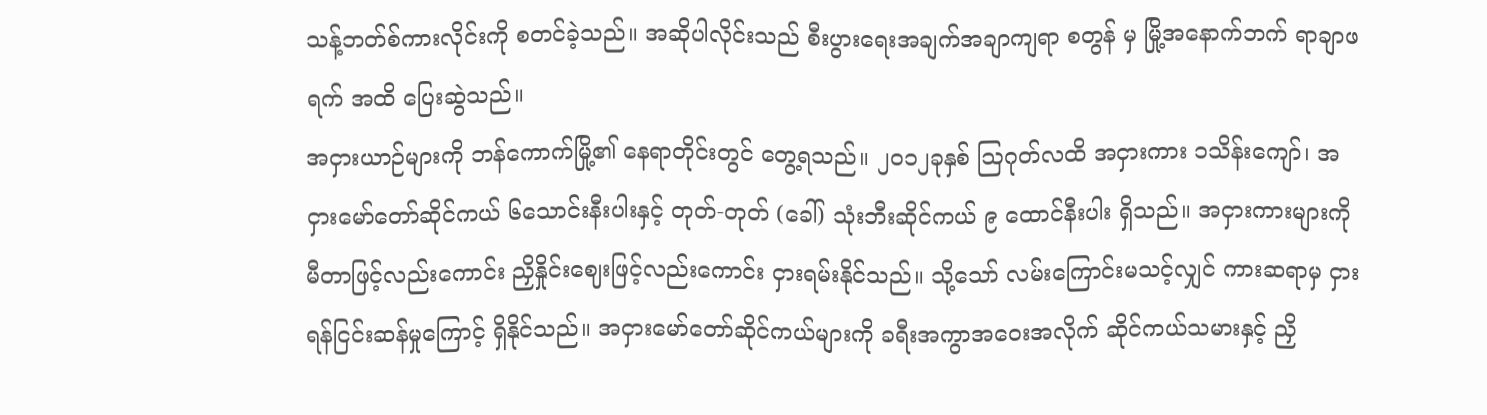သန့်ဘတ်စ်ကားလိုင်းကို စတင်ခဲ့သည်။ အဆိုပါလိုင်းသည် စီးပွားရေးအချက်အချာကျရာ စတွန် မှ မြို့အနောက်ဘက် ရာချာဖရက် အထိ ပြေးဆွဲသည်။
အငှားယာဉ်များကို ဘန်ကောက်မြို့၏ နေရာတိုင်းတွင် တွေ့ရသည်။ ၂၀၁၂ခုနှစ် ဩဂုတ်လထိ အငှားကား ၁သိန်းကျော်၊ အငှားမော်တော်ဆိုင်ကယ် ၆သောင်းနီးပါးနှင့် တုတ်-တုတ် (ခေါ်) သုံးဘီးဆိုင်ကယ် ၉ ထောင်နီးပါး ရှိသည်။ အငှားကားများကို မီတာဖြင့်လည်းကောင်း ညှိနှိုင်းဈေးဖြင့်လည်းကောင်း ငှားရမ်းနိုင်သည်။ သို့သော် လမ်းကြောင်းမသင့်လျှင် ကားဆရာမှ ငှားရန်ငြင်းဆန်မှုကြောင့် ရှိနိုင်သည်။ အငှားမော်တော်ဆိုင်ကယ်များကို ခရီးအကွာအဝေးအလိုက် ဆိုင်ကယ်သမားနှင့် ညှိ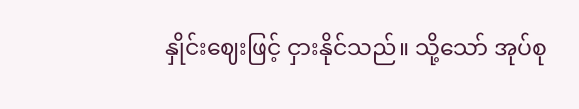နှိုင်းဈေးဖြင့် ငှားနိုင်သည်။ သို့သော် အုပ်စု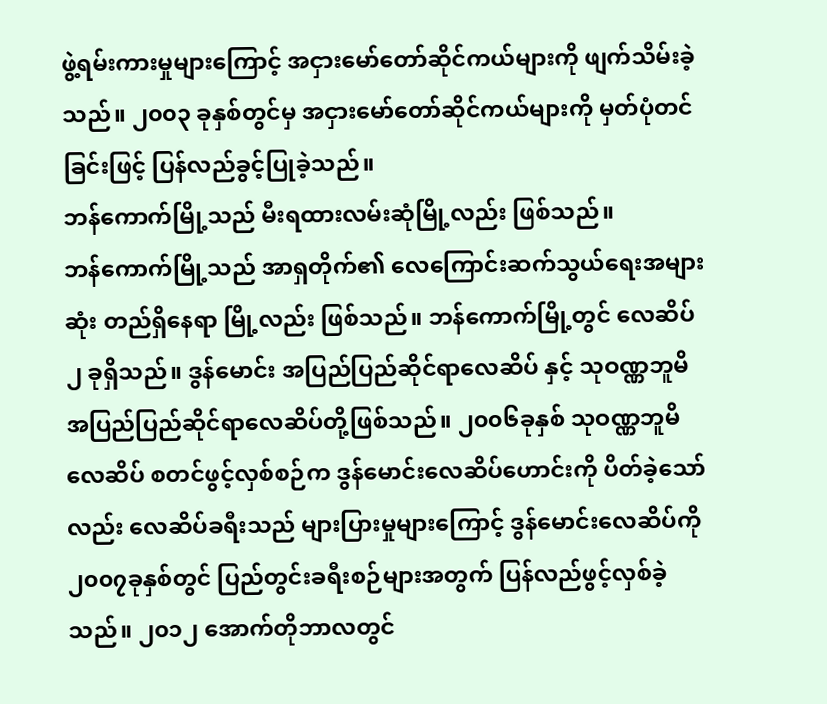ဖွဲ့ရမ်းကားမှုများကြောင့် အငှားမော်တော်ဆိုင်ကယ်များကို ဖျက်သိမ်းခဲ့သည်။ ၂၀၀၃ ခုနှစ်တွင်မှ အငှားမော်တော်ဆိုင်ကယ်များကို မှတ်ပုံတင်ခြင်းဖြင့် ပြန်လည်ခွင့်ပြုခဲ့သည်။
ဘန်ကောက်မြို့သည် မီးရထားလမ်းဆုံမြို့လည်း ဖြစ်သည်။
ဘန်ကောက်မြို့သည် အာရှတိုက်၏ လေကြောင်းဆက်သွယ်ရေးအများဆုံး တည်ရှိနေရာ မြို့လည်း ဖြစ်သည်။ ဘန်ကောက်မြို့တွင် လေဆိပ် ၂ ခုရှိသည်။ ဒွန်မောင်း အပြည်ပြည်ဆိုင်ရာလေဆိပ် နှင့် သုဝဏ္ဏဘူမိ အပြည်ပြည်ဆိုင်ရာလေဆိပ်တို့ဖြစ်သည်။ ၂၀၀၆ခုနှစ် သုဝဏ္ဏဘူမိလေဆိပ် စတင်ဖွင့်လှစ်စဉ်က ဒွန်မောင်းလေဆိပ်ဟောင်းကို ပိတ်ခဲ့သော်လည်း လေဆိပ်ခရီးသည် များပြားမှုများကြောင့် ဒွန်မောင်းလေဆိပ်ကို ၂၀၀၇ခုနှစ်တွင် ပြည်တွင်းခရီးစဉ်များအတွက် ပြန်လည်ဖွင့်လှစ်ခဲ့သည်။ ၂၀၁၂ အောက်တိုဘာလတွင်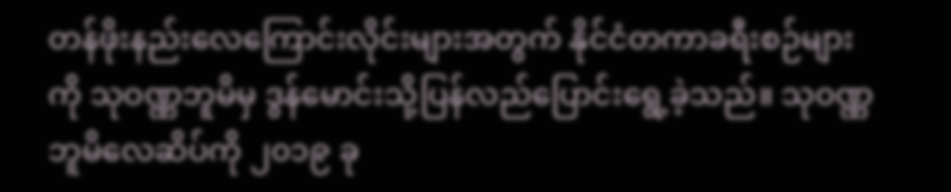တန်ဖိုးနည်းလေကြောင်းလိုင်းများအတွက် နိုင်ငံတကာခရီးစဉ်များကို သုဝဏ္ဏဘူမိမှ ဒွန်မောင်းသို့ပြန်လည်ပြောင်းရွေ့ခဲ့သည်။ သုဝဏ္ဏဘူမိလေဆိပ်ကို ၂၀၁၉ ခု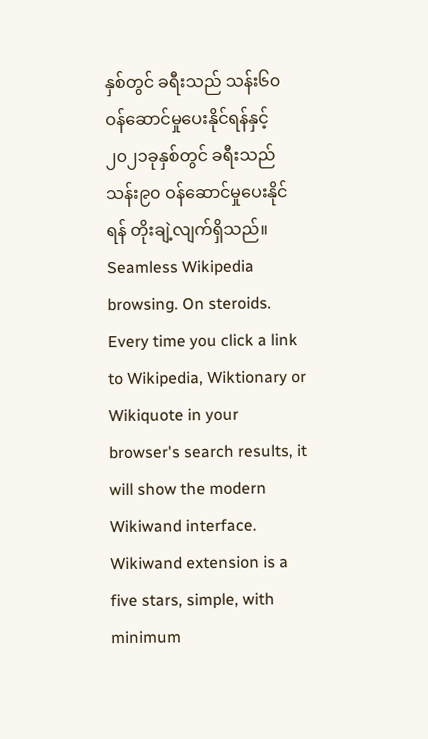နှစ်တွင် ခရီးသည် သန်း၆၀ ဝန်ဆောင်မှုပေးနိုင်ရန်နှင့် ၂၀၂၁ခုနှစ်တွင် ခရီးသည် သန်း၉၀ ဝန်ဆောင်မှုပေးနိုင်ရန် တိုးချဲ့လျက်ရှိသည်။
Seamless Wikipedia browsing. On steroids.
Every time you click a link to Wikipedia, Wiktionary or Wikiquote in your browser's search results, it will show the modern Wikiwand interface.
Wikiwand extension is a five stars, simple, with minimum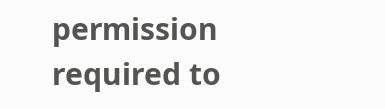permission required to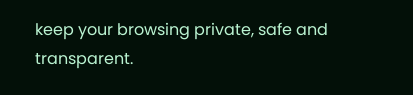keep your browsing private, safe and transparent.